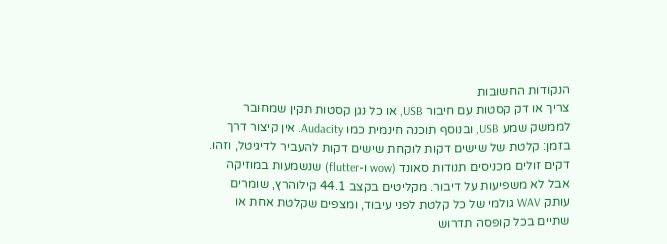הנקודות החשובות
צריך או דק קסטות עם חיבור USB, או כל נגן קסטות תקין שמחובר לממשק שמע USB, ובנוסף תוכנה חינמית כמו Audacity. אין קיצור דרך בזמן: קלטת של שישים דקות לוקחת שישים דקות להעביר לדיגיטל, וזהו. דקים זולים מכניסים תנודות סאונד (wow ו-flutter) שנשמעות במוזיקה אבל לא משפיעות על דיבור. מקליטים בקצב 44.1 קילוהרץ, שומרים עותק WAV גולמי של כל קלטת לפני עיבוד, ומצפים שקלטת אחת או שתיים בכל קופסה תדרוש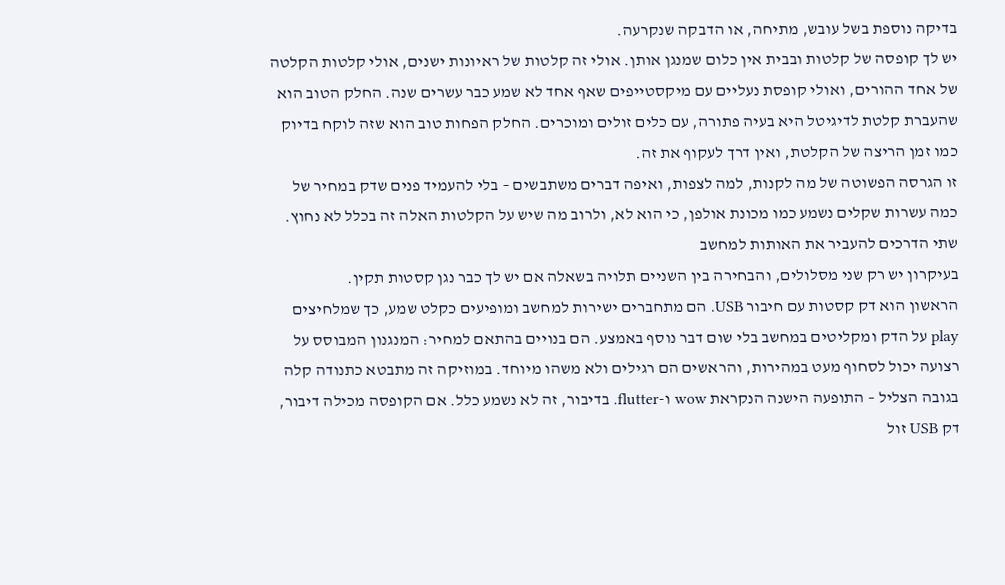בדיקה נוספת בשל עובש, מתיחה, או הדבקה שנקרעה.
יש לך קופסה של קלטות ובבית אין כלום שמנגן אותן. אולי זה קלטות של ראיונות ישנים, אולי קלטות הקלטה של אחד ההורים, ואולי קופסת נעליים עם מיקסטייפים שאף אחד לא שמע כבר עשרים שנה. החלק הטוב הוא שהעברת קלטת לדיגיטל היא בעיה פתורה, עם כלים זולים ומוכרים. החלק הפחות טוב הוא שזה לוקח בדיוק כמו זמן הריצה של הקלטת, ואין דרך לעקוף את זה.
זו הגרסה הפשוטה של מה לקנות, למה לצפות, ואיפה דברים משתבשים – בלי להעמיד פנים שדק במחיר של כמה עשרות שקלים נשמע כמו מכונת אולפן, כי הוא לא, ולרוב מה שיש על הקלטות האלה זה בכלל לא נחוץ.
שתי הדרכים להעביר את האותות למחשב
בעיקרון יש רק שני מסלולים, והבחירה בין השניים תלויה בשאלה אם יש לך כבר נגן קסטות תקין.
הראשון הוא דק קסטות עם חיבור USB. הם מתחברים ישירות למחשב ומופיעים כקלט שמע, כך שמלחיצים play על הדק ומקליטים במחשב בלי שום דבר נוסף באמצע. הם בנויים בהתאם למחיר: המנגנון המבוסס על רצועה יכול לסחוף מעט במהירות, והראשים הם רגילים ולא משהו מיוחד. במוזיקה זה מתבטא כתנודה קלה בגובה הצליל – התופעה הישנה הנקראת wow ו-flutter. בדיבור, זה לא נשמע כלל. אם הקופסה מכילה דיבור, דק USB זול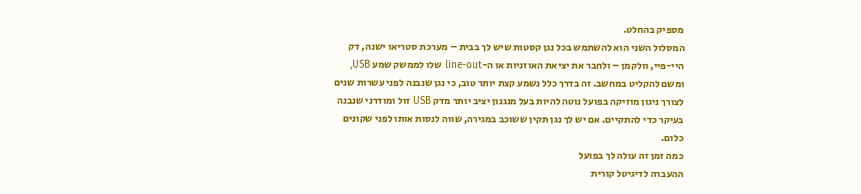מספיק בהחלט.
המסלול השני הוא להשתמש בכל נגן קסטות שיש לך בבית – מערכת סטריאו ישנה, דק היי-פיי, וולקמן – ולחבר את יציאת האוזניות או ה-line-out שלו לממשק שמע USB, ומשם להקליט במחשב. זה בדרך כלל נשמע קצת יותר טוב, כי נגן שנבנה לפני עשרות שנים לצורך ניגון מוזיקה בפועל נוטה להיות בעל מנגנון יציב יותר מדק USB זול ומודרני שנבנה בעיקר כדי להתקיים. אם יש לך נגן תקין ששוכב במגירה, שווה לנסות אותו לפני שקונים כלום.
כמה זמן זה עולה לך בפועל
ההעברה לדיגיטל קורית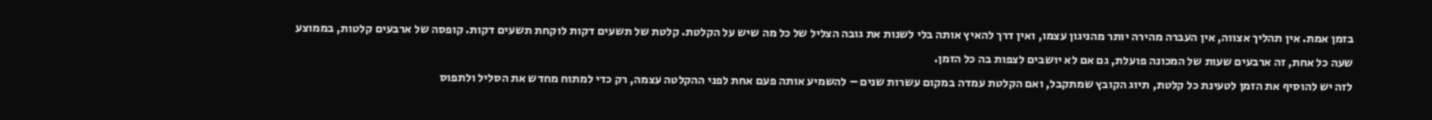בזמן אמת. אין תהליך אצווה, אין העברה מהירה יותר מהניגון עצמו, ואין דרך להאיץ אותה בלי לשנות את גובה הצליל של כל מה שיש על הקלטת. קלטת של תשעים דקות לוקחת תשעים דקות. קופסה של ארבעים קלטות, בממוצע שעה כל אחת, זה ארבעים שעות של המכונה פועלת, גם אם לא יושבים לצפות בה כל הזמן.
לזה יש להוסיף את הזמן לטעינת כל קלטת, תיוג הקובץ שמתקבל, ואם הקלטת עמדה במקום עשרות שנים – להשמיע אותה פעם אחת לפני ההקלטה עצמה, רק כדי למתוח מחדש את הסליל ולתפוס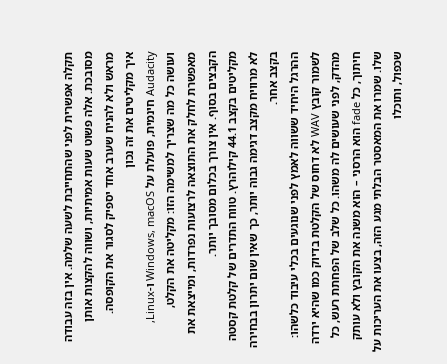תקלה אפשרית לפני שהתחייבת לשעה שלמה. אין בזה עבודה מסובכת. אלה פשוט שעות אמיתיות, ושווה להקצות אותן מראש ולא להניח שערב אחד יספיק לסגור את הקופסה.
איך מקליטים את זה נכון
Audacity חינמית, פועלת על Windows, macOS ו-Linux, ועושה כל מה שצריך למשימה הזו: מקליטה את הקלט, מאפשרת לחלק את התוצאה לרצועות נפרדות, ומייצאת את הקבצים בסוף. אין צורך בכלום מסובך יותר.
מקליטים בקצב 44.1 קילוהרץ. טווח התדרים של קלטת קסטה לא מרוויח מקצב דגימה גבוה יותר, כך שאין שום יתרון בבחירה בקצב אחר.
ההרגל היחיד ששווה לאמץ לפני שנוגעים בכלי עיבוד כלשהו: לשמור קובץ WAV לא דחוס של הקלטת בדיוק כמו שהיא ירדה מהדק, לפני שעושים לה משהו. כל שלב של הפחתת רעש, כל חיתוך, כל fade הוא הרסני – הוא משנה את הקובץ ולא עותק שלו. שמרו את המאסטר הבלתי מגע הזה, בצעו את העריכות על שכפול, ותוכלו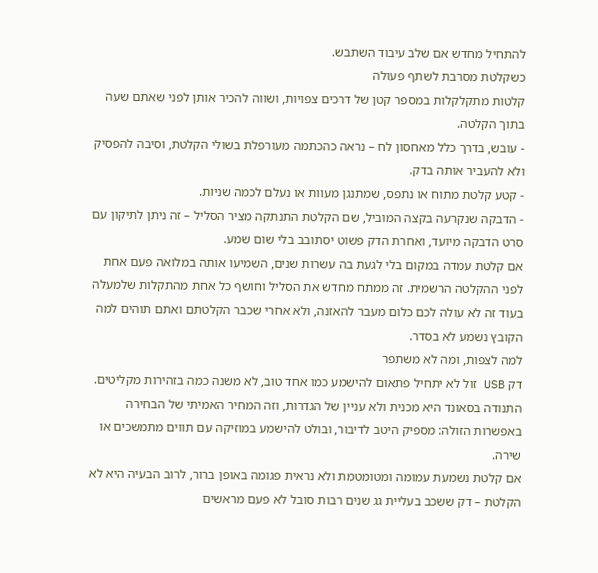להתחיל מחדש אם שלב עיבוד השתבש.
כשקלטת מסרבת לשתף פעולה
קלטות מתקלקלות במספר קטן של דרכים צפויות, ושווה להכיר אותן לפני שאתם שעה בתוך הקלטה.
- עובש, בדרך כלל מאחסון לח – נראה כהכתמה מעורפלת בשולי הקלטת, וסיבה להפסיק ולא להעביר אותה בדק.
- קטע קלטת מתוח או נתפס, שמתנגן מעוות או נעלם לכמה שניות.
- הדבקה שנקרעה בקצה המוביל, שם הקלטת התנתקה מציר הסליל – זה ניתן לתיקון עם סרט הדבקה מיועד, ואחרת הדק פשוט יסתובב בלי שום שמע.
אם קלטת עמדה במקום בלי לגעת בה עשרות שנים, השמיעו אותה במלואה פעם אחת לפני ההקלטה הרשמית. זה ממתח מחדש את הסליל וחושף כל אחת מהתקלות שלמעלה בעוד זה לא עולה לכם כלום מעבר להאזנה, ולא אחרי שכבר הקלטתם ואתם תוהים למה הקובץ נשמע לא בסדר.
למה לצפות, ומה לא משתפר
דק USB זול לא יתחיל פתאום להישמע כמו אחד טוב, לא משנה כמה בזהירות מקליטים. התנודה בסאונד היא מכנית ולא עניין של הגדרות, וזה המחיר האמיתי של הבחירה באפשרות הזולה: מספיק היטב לדיבור, ובולט להישמע במוזיקה עם תווים מתמשכים או שירה.
אם קלטת נשמעת עמומה ומטומטמת ולא נראית פגומה באופן ברור, לרוב הבעיה היא לא הקלטת – דק ששכב בעליית גג שנים רבות סובל לא פעם מראשים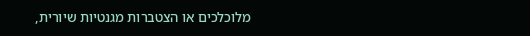מלוכלכים או הצטברות מגנטיות שיורית,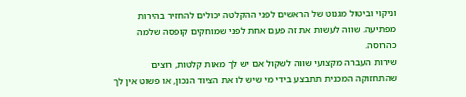וניקוי וביטול מגנוט של הראשים לפני ההקלטה יכולים להחזיר בהירות מפתיעה. שווה לעשות את זה פעם אחת לפני שמוחקים קופסה שלמה כהרוסה.
שירות העברה מקצועי שווה לשקול אם יש לך מאות קלטות, רוצים שהתחזוקה המכנית תתבצע בידי מי שיש לו את הציוד הנכון, או פשוט אין לך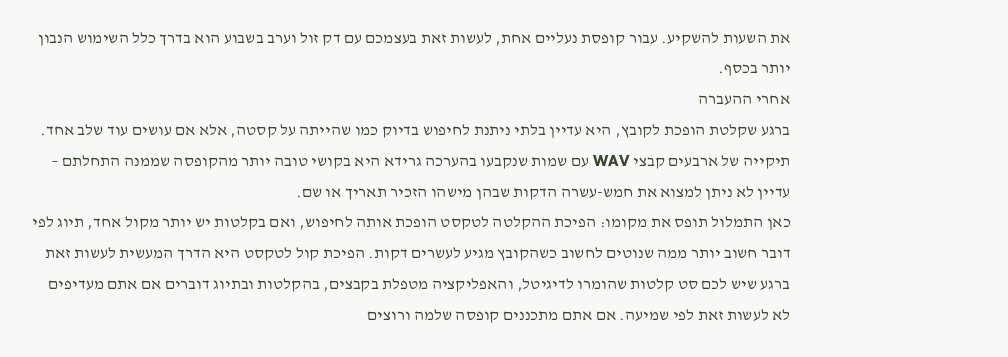את השעות להשקיע. עבור קופסת נעליים אחת, לעשות זאת בעצמכם עם דק זול וערב בשבוע הוא בדרך כלל השימוש הנבון יותר בכסף.
אחרי ההעברה
ברגע שקלטת הופכת לקובץ, היא עדיין בלתי ניתנת לחיפוש בדיוק כמו שהייתה על קסטה, אלא אם עושים עוד שלב אחד. תיקייה של ארבעים קבצי WAV עם שמות שנקבעו בהערכה גרידא היא בקושי טובה יותר מהקופסה שממנה התחלתם – עדיין לא ניתן למצוא את חמש-עשרה הדקות שבהן מישהו הזכיר תאריך או שם.
כאן התמלול תופס את מקומו: הפיכת ההקלטה לטקסט הופכת אותה לחיפוש, ואם בקלטות יש יותר מקול אחד, תיוג לפי דובר חשוב יותר ממה שנוטים לחשוב כשהקובץ מגיע לעשרים דקות. הפיכת קול לטקסט היא הדרך המעשית לעשות זאת ברגע שיש לכם סט קלטות שהומרו לדיגיטל, והאפליקציה מטפלת בקבצים, בהקלטות ובתיוג דוברים אם אתם מעדיפים לא לעשות זאת לפי שמיעה. אם אתם מתכננים קופסה שלמה ורוצים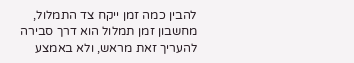להבין כמה זמן ייקח צד התמלול, מחשבון זמן תמלול הוא דרך סבירה להעריך זאת מראש, ולא באמצע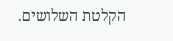הקלטת השלושים.